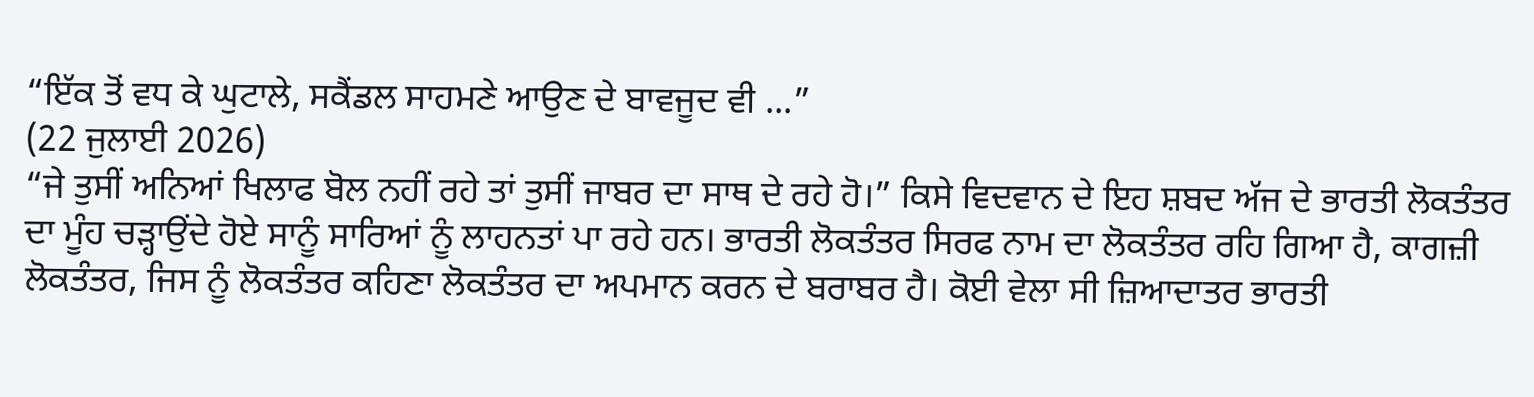“ਇੱਕ ਤੋਂ ਵਧ ਕੇ ਘੁਟਾਲੇ, ਸਕੈਂਡਲ ਸਾਹਮਣੇ ਆਉਣ ਦੇ ਬਾਵਜੂਦ ਵੀ ...”
(22 ਜੁਲਾਈ 2026)
“ਜੇ ਤੁਸੀਂ ਅਨਿਆਂ ਖਿਲਾਫ ਬੋਲ ਨਹੀਂ ਰਹੇ ਤਾਂ ਤੁਸੀਂ ਜਾਬਰ ਦਾ ਸਾਥ ਦੇ ਰਹੇ ਹੋ।” ਕਿਸੇ ਵਿਦਵਾਨ ਦੇ ਇਹ ਸ਼ਬਦ ਅੱਜ ਦੇ ਭਾਰਤੀ ਲੋਕਤੰਤਰ ਦਾ ਮੂੰਹ ਚੜ੍ਹਾਉਂਦੇ ਹੋਏ ਸਾਨੂੰ ਸਾਰਿਆਂ ਨੂੰ ਲਾਹਨਤਾਂ ਪਾ ਰਹੇ ਹਨ। ਭਾਰਤੀ ਲੋਕਤੰਤਰ ਸਿਰਫ ਨਾਮ ਦਾ ਲੋਕਤੰਤਰ ਰਹਿ ਗਿਆ ਹੈ, ਕਾਗਜ਼ੀ ਲੋਕਤੰਤਰ, ਜਿਸ ਨੂੰ ਲੋਕਤੰਤਰ ਕਹਿਣਾ ਲੋਕਤੰਤਰ ਦਾ ਅਪਮਾਨ ਕਰਨ ਦੇ ਬਰਾਬਰ ਹੈ। ਕੋਈ ਵੇਲਾ ਸੀ ਜ਼ਿਆਦਾਤਰ ਭਾਰਤੀ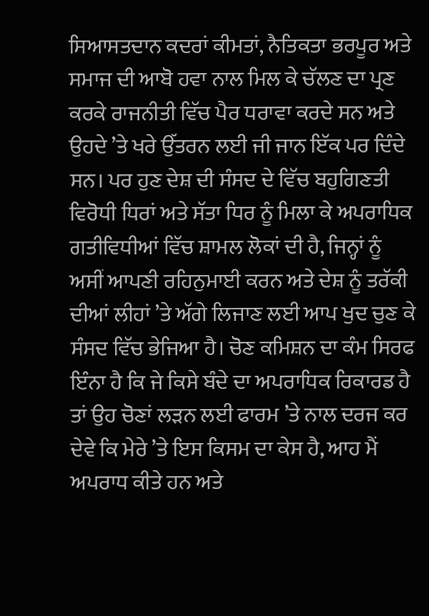ਸਿਆਸਤਦਾਨ ਕਦਰਾਂ ਕੀਮਤਾਂ, ਨੈਤਿਕਤਾ ਭਰਪੂਰ ਅਤੇ ਸਮਾਜ ਦੀ ਆਬੋ ਹਵਾ ਨਾਲ ਮਿਲ ਕੇ ਚੱਲਣ ਦਾ ਪ੍ਰਣ ਕਰਕੇ ਰਾਜਨੀਤੀ ਵਿੱਚ ਪੈਰ ਧਰਾਵਾ ਕਰਦੇ ਸਨ ਅਤੇ ਉਹਦੇ ’ਤੇ ਖਰੇ ਉੱਤਰਨ ਲਈ ਜੀ ਜਾਨ ਇੱਕ ਪਰ ਦਿੰਦੇ ਸਨ। ਪਰ ਹੁਣ ਦੇਸ਼ ਦੀ ਸੰਸਦ ਦੇ ਵਿੱਚ ਬਹੁਗਿਣਤੀ ਵਿਰੋਧੀ ਧਿਰਾਂ ਅਤੇ ਸੱਤਾ ਧਿਰ ਨੂੰ ਮਿਲਾ ਕੇ ਅਪਰਾਧਿਕ ਗਤੀਵਿਧੀਆਂ ਵਿੱਚ ਸ਼ਾਮਲ ਲੋਕਾਂ ਦੀ ਹੈ, ਜਿਨ੍ਹਾਂ ਨੂੰ ਅਸੀਂ ਆਪਣੀ ਰਹਿਨੁਮਾਈ ਕਰਨ ਅਤੇ ਦੇਸ਼ ਨੂੰ ਤਰੱਕੀ ਦੀਆਂ ਲੀਹਾਂ ’ਤੇ ਅੱਗੇ ਲਿਜਾਣ ਲਈ ਆਪ ਖੁਦ ਚੁਣ ਕੇ ਸੰਸਦ ਵਿੱਚ ਭੇਜਿਆ ਹੈ। ਚੋਣ ਕਮਿਸ਼ਨ ਦਾ ਕੰਮ ਸਿਰਫ ਇੰਨਾ ਹੈ ਕਿ ਜੇ ਕਿਸੇ ਬੰਦੇ ਦਾ ਅਪਰਾਧਿਕ ਰਿਕਾਰਡ ਹੈ ਤਾਂ ਉਹ ਚੋਣਾਂ ਲੜਨ ਲਈ ਫਾਰਮ ’ਤੇ ਨਾਲ ਦਰਜ ਕਰ ਦੇਵੇ ਕਿ ਮੇਰੇ ’ਤੇ ਇਸ ਕਿਸਮ ਦਾ ਕੇਸ ਹੈ, ਆਹ ਮੈਂ ਅਪਰਾਧ ਕੀਤੇ ਹਨ ਅਤੇ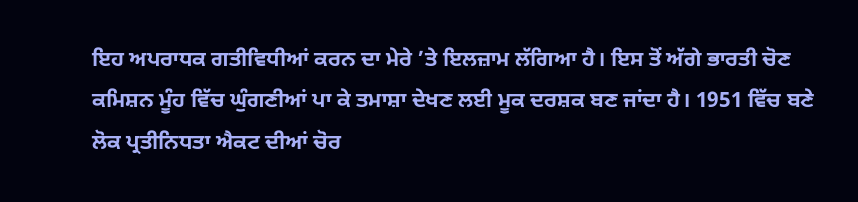ਇਹ ਅਪਰਾਧਕ ਗਤੀਵਿਧੀਆਂ ਕਰਨ ਦਾ ਮੇਰੇ ’ਤੇ ਇਲਜ਼ਾਮ ਲੱਗਿਆ ਹੈ। ਇਸ ਤੋਂ ਅੱਗੇ ਭਾਰਤੀ ਚੋਣ ਕਮਿਸ਼ਨ ਮੂੰਹ ਵਿੱਚ ਘੁੰਗਣੀਆਂ ਪਾ ਕੇ ਤਮਾਸ਼ਾ ਦੇਖਣ ਲਈ ਮੂਕ ਦਰਸ਼ਕ ਬਣ ਜਾਂਦਾ ਹੈ। 1951 ਵਿੱਚ ਬਣੇ ਲੋਕ ਪ੍ਰਤੀਨਿਧਤਾ ਐਕਟ ਦੀਆਂ ਚੋਰ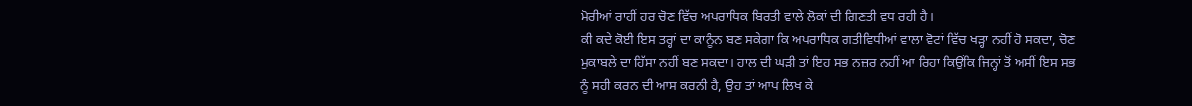ਮੋਰੀਆਂ ਰਾਹੀਂ ਹਰ ਚੋਣ ਵਿੱਚ ਅਪਰਾਧਿਕ ਬਿਰਤੀ ਵਾਲੇ ਲੋਕਾਂ ਦੀ ਗਿਣਤੀ ਵਧ ਰਹੀ ਹੈ।
ਕੀ ਕਦੇ ਕੋਈ ਇਸ ਤਰ੍ਹਾਂ ਦਾ ਕਾਨੂੰਨ ਬਣ ਸਕੇਗਾ ਕਿ ਅਪਰਾਧਿਕ ਗਤੀਵਿਧੀਆਂ ਵਾਲਾ ਵੋਟਾਂ ਵਿੱਚ ਖੜ੍ਹਾ ਨਹੀਂ ਹੋ ਸਕਦਾ, ਚੋਣ ਮੁਕਾਬਲੇ ਦਾ ਹਿੱਸਾ ਨਹੀਂ ਬਣ ਸਕਦਾ। ਹਾਲ ਦੀ ਘੜੀ ਤਾਂ ਇਹ ਸਭ ਨਜ਼ਰ ਨਹੀਂ ਆ ਰਿਹਾ ਕਿਉਂਕਿ ਜਿਨ੍ਹਾਂ ਤੋਂ ਅਸੀਂ ਇਸ ਸਭ ਨੂੰ ਸਹੀ ਕਰਨ ਦੀ ਆਸ ਕਰਨੀ ਹੈ, ਉਹ ਤਾਂ ਆਪ ਲਿਖ ਕੇ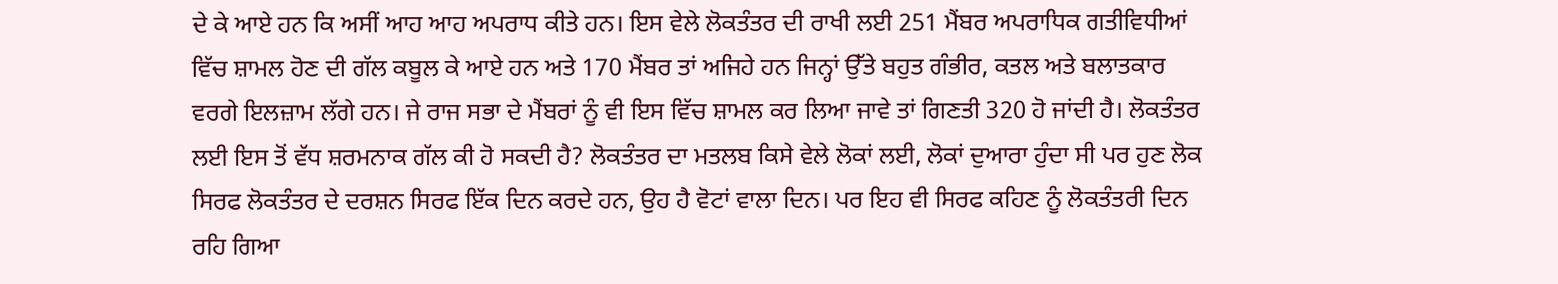ਦੇ ਕੇ ਆਏ ਹਨ ਕਿ ਅਸੀਂ ਆਹ ਆਹ ਅਪਰਾਧ ਕੀਤੇ ਹਨ। ਇਸ ਵੇਲੇ ਲੋਕਤੰਤਰ ਦੀ ਰਾਖੀ ਲਈ 251 ਮੈਂਬਰ ਅਪਰਾਧਿਕ ਗਤੀਵਿਧੀਆਂ ਵਿੱਚ ਸ਼ਾਮਲ ਹੋਣ ਦੀ ਗੱਲ ਕਬੂਲ ਕੇ ਆਏ ਹਨ ਅਤੇ 170 ਮੈਂਬਰ ਤਾਂ ਅਜਿਹੇ ਹਨ ਜਿਨ੍ਹਾਂ ਉੱਤੇ ਬਹੁਤ ਗੰਭੀਰ, ਕਤਲ ਅਤੇ ਬਲਾਤਕਾਰ ਵਰਗੇ ਇਲਜ਼ਾਮ ਲੱਗੇ ਹਨ। ਜੇ ਰਾਜ ਸਭਾ ਦੇ ਮੈਂਬਰਾਂ ਨੂੰ ਵੀ ਇਸ ਵਿੱਚ ਸ਼ਾਮਲ ਕਰ ਲਿਆ ਜਾਵੇ ਤਾਂ ਗਿਣਤੀ 320 ਹੋ ਜਾਂਦੀ ਹੈ। ਲੋਕਤੰਤਰ ਲਈ ਇਸ ਤੋਂ ਵੱਧ ਸ਼ਰਮਨਾਕ ਗੱਲ ਕੀ ਹੋ ਸਕਦੀ ਹੈ? ਲੋਕਤੰਤਰ ਦਾ ਮਤਲਬ ਕਿਸੇ ਵੇਲੇ ਲੋਕਾਂ ਲਈ, ਲੋਕਾਂ ਦੁਆਰਾ ਹੁੰਦਾ ਸੀ ਪਰ ਹੁਣ ਲੋਕ ਸਿਰਫ ਲੋਕਤੰਤਰ ਦੇ ਦਰਸ਼ਨ ਸਿਰਫ ਇੱਕ ਦਿਨ ਕਰਦੇ ਹਨ, ਉਹ ਹੈ ਵੋਟਾਂ ਵਾਲਾ ਦਿਨ। ਪਰ ਇਹ ਵੀ ਸਿਰਫ ਕਹਿਣ ਨੂੰ ਲੋਕਤੰਤਰੀ ਦਿਨ ਰਹਿ ਗਿਆ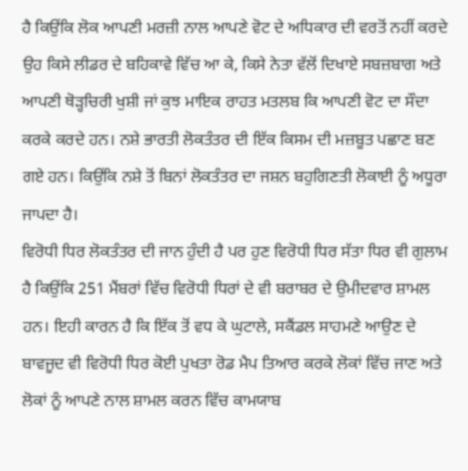ਹੈ ਕਿਉਂਕਿ ਲੋਕ ਆਪਣੀ ਮਰਜ਼ੀ ਨਾਲ ਆਪਣੇ ਵੋਟ ਦੇ ਅਧਿਕਾਰ ਦੀ ਵਰਤੋਂ ਨਹੀਂ ਕਰਦੇ ਉਹ ਕਿਸੇ ਲੀਡਰ ਦੇ ਬਹਿਕਾਵੇ ਵਿੱਚ ਆ ਕੇ, ਕਿਸੇ ਨੇਤਾ ਵੱਲੋਂ ਦਿਖਾਏ ਸਬਜ਼ਬਾਗ ਅਤੇ ਆਪਣੀ ਥੋੜ੍ਹਚਿਰੀ ਖੁਸ਼ੀ ਜਾਂ ਕੁਝ ਮਾਇਕ ਰਾਹਤ ਮਤਲਬ ਕਿ ਆਪਣੀ ਵੋਟ ਦਾ ਸੌਦਾ ਕਰਕੇ ਕਰਦੇ ਹਨ। ਨਸ਼ੇ ਭਾਰਤੀ ਲੋਕਤੰਤਰ ਦੀ ਇੱਕ ਕਿਸਮ ਦੀ ਮਜ਼ਬੂਤ ਪਛਾਣ ਬਣ ਗਏ ਹਨ। ਕਿਉਂਕਿ ਨਸ਼ੇ ਤੋਂ ਬਿਨਾਂ ਲੋਕਤੰਤਰ ਦਾ ਜਸ਼ਨ ਬਹੁਗਿਣਤੀ ਲੋਕਾਈ ਨੂੰ ਅਧੂਰਾ ਜਾਪਦਾ ਹੈ।
ਵਿਰੋਧੀ ਧਿਰ ਲੋਕਤੰਤਰ ਦੀ ਜਾਨ ਹੁੰਦੀ ਹੈ ਪਰ ਹੁਣ ਵਿਰੋਧੀ ਧਿਰ ਸੱਤਾ ਧਿਰ ਵੀ ਗੁਲਾਮ ਹੈ ਕਿਉਂਕਿ 251 ਮੈਂਬਰਾਂ ਵਿੱਚ ਵਿਰੋਧੀ ਧਿਰਾਂ ਦੇ ਵੀ ਬਰਾਬਰ ਦੇ ਉਮੀਦਵਾਰ ਸ਼ਾਮਲ ਹਨ। ਇਹੀ ਕਾਰਨ ਹੈ ਕਿ ਇੱਕ ਤੋਂ ਵਧ ਕੇ ਘੁਟਾਲੇ, ਸਕੈਂਡਲ ਸਾਹਮਣੇ ਆਉਣ ਦੇ ਬਾਵਜੂਦ ਵੀ ਵਿਰੋਧੀ ਧਿਰ ਕੋਈ ਪੁਖਤਾ ਰੋਡ ਮੈਪ ਤਿਆਰ ਕਰਕੇ ਲੋਕਾਂ ਵਿੱਚ ਜਾਣ ਅਤੇ ਲੋਕਾਂ ਨੂੰ ਆਪਣੇ ਨਾਲ ਸ਼ਾਮਲ ਕਰਨ ਵਿੱਚ ਕਾਮਯਾਬ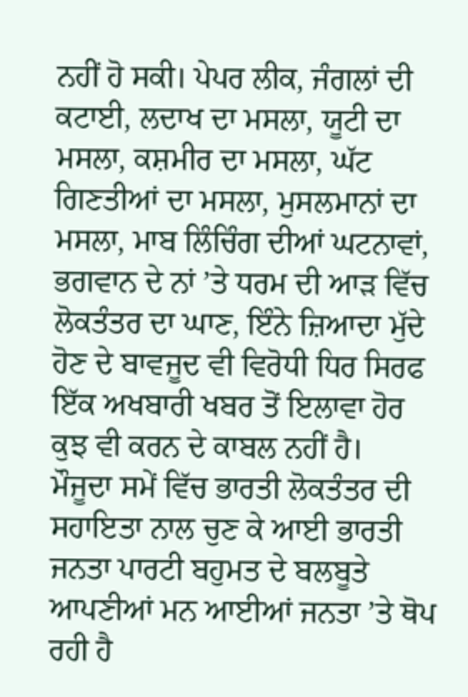ਨਹੀਂ ਹੋ ਸਕੀ। ਪੇਪਰ ਲੀਕ, ਜੰਗਲਾਂ ਦੀ ਕਟਾਈ, ਲਦਾਖ ਦਾ ਮਸਲਾ, ਯੂਟੀ ਦਾ ਮਸਲਾ, ਕਸ਼ਮੀਰ ਦਾ ਮਸਲਾ, ਘੱਟ ਗਿਣਤੀਆਂ ਦਾ ਮਸਲਾ, ਮੁਸਲਮਾਨਾਂ ਦਾ ਮਸਲਾ, ਮਾਬ ਲਿੰਚਿੰਗ ਦੀਆਂ ਘਟਨਾਵਾਂ, ਭਗਵਾਨ ਦੇ ਨਾਂ ’ਤੇ ਧਰਮ ਦੀ ਆੜ ਵਿੱਚ ਲੋਕਤੰਤਰ ਦਾ ਘਾਣ, ਇੰਨੇ ਜ਼ਿਆਦਾ ਮੁੱਦੇ ਹੋਣ ਦੇ ਬਾਵਜੂਦ ਵੀ ਵਿਰੋਧੀ ਧਿਰ ਸਿਰਫ ਇੱਕ ਅਖਬਾਰੀ ਖਬਰ ਤੋਂ ਇਲਾਵਾ ਹੋਰ ਕੁਝ ਵੀ ਕਰਨ ਦੇ ਕਾਬਲ ਨਹੀਂ ਹੈ।
ਮੌਜੂਦਾ ਸਮੇਂ ਵਿੱਚ ਭਾਰਤੀ ਲੋਕਤੰਤਰ ਦੀ ਸਹਾਇਤਾ ਨਾਲ ਚੁਣ ਕੇ ਆਈ ਭਾਰਤੀ ਜਨਤਾ ਪਾਰਟੀ ਬਹੁਮਤ ਦੇ ਬਲਬੂਤੇ ਆਪਣੀਆਂ ਮਨ ਆਈਆਂ ਜਨਤਾ ’ਤੇ ਥੋਪ ਰਹੀ ਹੈ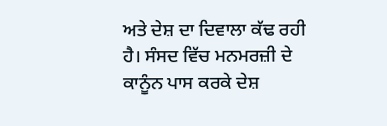ਅਤੇ ਦੇਸ਼ ਦਾ ਦਿਵਾਲਾ ਕੱਢ ਰਹੀ ਹੈ। ਸੰਸਦ ਵਿੱਚ ਮਨਮਰਜ਼ੀ ਦੇ ਕਾਨੂੰਨ ਪਾਸ ਕਰਕੇ ਦੇਸ਼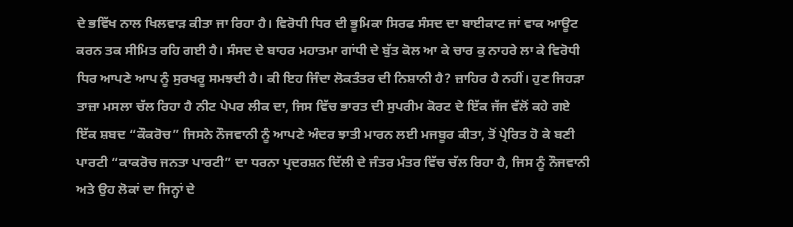ਦੇ ਭਵਿੱਖ ਨਾਲ ਖਿਲਵਾੜ ਕੀਤਾ ਜਾ ਰਿਹਾ ਹੈ। ਵਿਰੋਧੀ ਧਿਰ ਦੀ ਭੂਮਿਕਾ ਸਿਰਫ ਸੰਸਦ ਦਾ ਬਾਈਕਾਟ ਜਾਂ ਵਾਕ ਆਊਟ ਕਰਨ ਤਕ ਸੀਮਿਤ ਰਹਿ ਗਈ ਹੈ। ਸੰਸਦ ਦੇ ਬਾਹਰ ਮਹਾਤਮਾ ਗਾਂਧੀ ਦੇ ਬੁੱਤ ਕੋਲ ਆ ਕੇ ਚਾਰ ਕੁ ਨਾਹਰੇ ਲਾ ਕੇ ਵਿਰੋਧੀ ਧਿਰ ਆਪਣੇ ਆਪ ਨੂੰ ਸੁਰਖਰੂ ਸਮਝਦੀ ਹੈ। ਕੀ ਇਹ ਜਿੰਦਾ ਲੋਕਤੰਤਰ ਦੀ ਨਿਸ਼ਾਨੀ ਹੈ? ਜ਼ਾਹਿਰ ਹੈ ਨਹੀਂ। ਹੁਣ ਜਿਹੜਾ ਤਾਜ਼ਾ ਮਸਲਾ ਚੱਲ ਰਿਹਾ ਹੈ ਨੀਟ ਪੇਪਰ ਲੀਕ ਦਾ, ਜਿਸ ਵਿੱਚ ਭਾਰਤ ਦੀ ਸੁਪਰੀਮ ਕੋਰਟ ਦੇ ਇੱਕ ਜੱਜ ਵੱਲੋਂ ਕਹੇ ਗਏ ਇੱਕ ਸ਼ਬਦ “ਕੌਕਰੋਚ” ਜਿਸਨੇ ਨੌਜਵਾਨੀ ਨੂੰ ਆਪਣੇ ਅੰਦਰ ਝਾਤੀ ਮਾਰਨ ਲਈ ਮਜਬੂਰ ਕੀਤਾ, ਤੋਂ ਪ੍ਰੇਰਿਤ ਹੋ ਕੇ ਬਣੀ ਪਾਰਟੀ “ਕਾਕਰੋਚ ਜਨਤਾ ਪਾਰਟੀ” ਦਾ ਧਰਨਾ ਪ੍ਰਦਰਸ਼ਨ ਦਿੱਲੀ ਦੇ ਜੰਤਰ ਮੰਤਰ ਵਿੱਚ ਚੱਲ ਰਿਹਾ ਹੈ, ਜਿਸ ਨੂੰ ਨੌਜਵਾਨੀ ਅਤੇ ਉਹ ਲੋਕਾਂ ਦਾ ਜਿਨ੍ਹਾਂ ਦੇ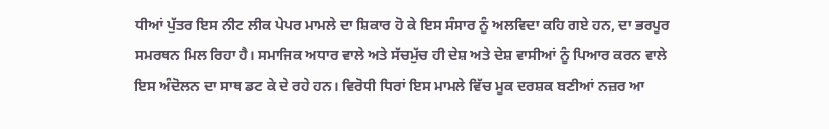ਧੀਆਂ ਪੁੱਤਰ ਇਸ ਨੀਟ ਲੀਕ ਪੇਪਰ ਮਾਮਲੇ ਦਾ ਸ਼ਿਕਾਰ ਹੋ ਕੇ ਇਸ ਸੰਸਾਰ ਨੂੰ ਅਲਵਿਦਾ ਕਹਿ ਗਏ ਹਨ, ਦਾ ਭਰਪੂਰ ਸਮਰਥਨ ਮਿਲ ਰਿਹਾ ਹੈ। ਸਮਾਜਿਕ ਅਧਾਰ ਵਾਲੇ ਅਤੇ ਸੱਚਮੁੱਚ ਹੀ ਦੇਸ਼ ਅਤੇ ਦੇਸ਼ ਵਾਸੀਆਂ ਨੂੰ ਪਿਆਰ ਕਰਨ ਵਾਲੇ ਇਸ ਅੰਦੋਲਨ ਦਾ ਸਾਥ ਡਟ ਕੇ ਦੇ ਰਹੇ ਹਨ। ਵਿਰੋਧੀ ਧਿਰਾਂ ਇਸ ਮਾਮਲੇ ਵਿੱਚ ਮੂਕ ਦਰਸ਼ਕ ਬਣੀਆਂ ਨਜ਼ਰ ਆ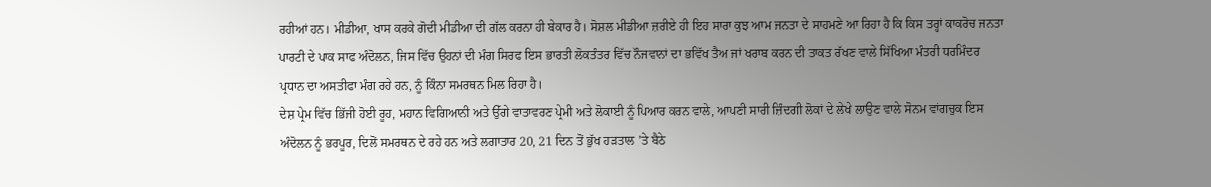ਰਹੀਆਂ ਹਨ। ਮੀਡੀਆ, ਖਾਸ ਕਰਕੇ ਗੋਦੀ ਮੀਡੀਆ ਦੀ ਗੱਲ ਕਰਨਾ ਹੀ ਬੇਕਾਰ ਹੈ। ਸੋਸ਼ਲ ਮੀਡੀਆ ਜ਼ਰੀਏ ਹੀ ਇਹ ਸਾਰਾ ਕੁਝ ਆਮ ਜਨਤਾ ਦੇ ਸਾਹਮਣੇ ਆ ਰਿਹਾ ਹੈ ਕਿ ਕਿਸ ਤਰ੍ਹਾਂ ਕਾਕਰੋਚ ਜਨਤਾ ਪਾਰਟੀ ਦੇ ਪਾਕ ਸਾਫ ਅੰਦੋਲਨ, ਜਿਸ ਵਿੱਚ ਉਹਨਾਂ ਦੀ ਮੰਗ ਸਿਰਫ ਇਸ ਭਾਰਤੀ ਲੋਕਤੰਤਰ ਵਿੱਚ ਨੌਜਵਾਨਾਂ ਦਾ ਭਵਿੱਖ ਤੈਅ ਜਾਂ ਖਰਾਬ ਕਰਨ ਦੀ ਤਾਕਤ ਰੱਖਣ ਵਾਲੇ ਸਿੱਖਿਆ ਮੰਤਰੀ ਧਰਮਿੰਦਰ ਪ੍ਰਧਾਨ ਦਾ ਅਸਤੀਫਾ ਮੰਗ ਰਹੇ ਹਨ, ਨੂੰ ਕਿੰਨਾ ਸਮਰਥਨ ਮਿਲ ਰਿਹਾ ਹੈ।
ਦੇਸ਼ ਪ੍ਰੇਮ ਵਿੱਚ ਭਿੱਜੀ ਹੋਈ ਰੂਹ, ਮਹਾਨ ਵਿਗਿਆਨੀ ਅਤੇ ਉੱਗੇ ਵਾਤਾਵਰਣ ਪ੍ਰੇਮੀ ਅਤੇ ਲੋਕਾਈ ਨੂੰ ਪਿਆਰ ਕਰਨ ਵਾਲੇ, ਆਪਣੀ ਸਾਰੀ ਜ਼ਿੰਦਗੀ ਲੋਕਾਂ ਦੇ ਲੇਖੇ ਲਾਉਣ ਵਾਲੇ ਸੋਨਮ ਵਾਂਗਚੁਕ ਇਸ ਅੰਦੋਲਨ ਨੂੰ ਭਰਪੂਰ, ਦਿਲੋਂ ਸਮਰਥਨ ਦੇ ਰਹੇ ਹਨ ਅਤੇ ਲਗਾਤਾਰ 20, 21 ਦਿਨ ਤੋਂ ਭੁੱਖ ਹੜਤਾਲ ’ਤੇ ਬੈਠੇ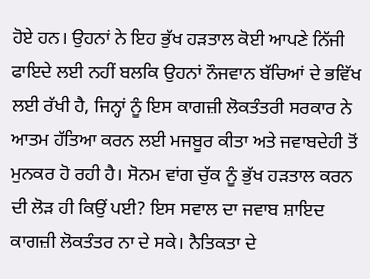ਹੋਏ ਹਨ। ਉਹਨਾਂ ਨੇ ਇਹ ਭੁੱਖ ਹੜਤਾਲ ਕੋਈ ਆਪਣੇ ਨਿੱਜੀ ਫਾਇਦੇ ਲਈ ਨਹੀਂ ਬਲਕਿ ਉਹਨਾਂ ਨੌਜਵਾਨ ਬੱਚਿਆਂ ਦੇ ਭਵਿੱਖ ਲਈ ਰੱਖੀ ਹੈ, ਜਿਨ੍ਹਾਂ ਨੂੰ ਇਸ ਕਾਗਜ਼ੀ ਲੋਕਤੰਤਰੀ ਸਰਕਾਰ ਨੇ ਆਤਮ ਹੱਤਿਆ ਕਰਨ ਲਈ ਮਜਬੂਰ ਕੀਤਾ ਅਤੇ ਜਵਾਬਦੇਹੀ ਤੋਂ ਮੁਨਕਰ ਹੋ ਰਹੀ ਹੈ। ਸੋਨਮ ਵਾਂਗ ਚੁੱਕ ਨੂੰ ਭੁੱਖ ਹੜਤਾਲ ਕਰਨ ਦੀ ਲੋੜ ਹੀ ਕਿਉਂ ਪਈ? ਇਸ ਸਵਾਲ ਦਾ ਜਵਾਬ ਸ਼ਾਇਦ ਕਾਗਜ਼ੀ ਲੋਕਤੰਤਰ ਨਾ ਦੇ ਸਕੇ। ਨੈਤਿਕਤਾ ਦੇ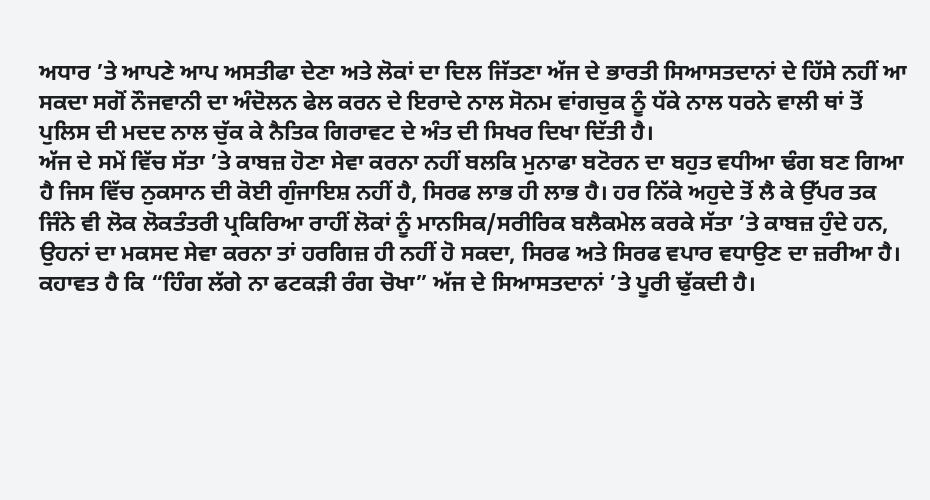ਅਧਾਰ ’ਤੇ ਆਪਣੇ ਆਪ ਅਸਤੀਫਾ ਦੇਣਾ ਅਤੇ ਲੋਕਾਂ ਦਾ ਦਿਲ ਜਿੱਤਣਾ ਅੱਜ ਦੇ ਭਾਰਤੀ ਸਿਆਸਤਦਾਨਾਂ ਦੇ ਹਿੱਸੇ ਨਹੀਂ ਆ ਸਕਦਾ ਸਗੋਂ ਨੌਜਵਾਨੀ ਦਾ ਅੰਦੋਲਨ ਫੇਲ ਕਰਨ ਦੇ ਇਰਾਦੇ ਨਾਲ ਸੋਨਮ ਵਾਂਗਚੁਕ ਨੂੰ ਧੱਕੇ ਨਾਲ ਧਰਨੇ ਵਾਲੀ ਥਾਂ ਤੋਂ ਪੁਲਿਸ ਦੀ ਮਦਦ ਨਾਲ ਚੁੱਕ ਕੇ ਨੈਤਿਕ ਗਿਰਾਵਟ ਦੇ ਅੰਤ ਦੀ ਸਿਖਰ ਦਿਖਾ ਦਿੱਤੀ ਹੈ।
ਅੱਜ ਦੇ ਸਮੇਂ ਵਿੱਚ ਸੱਤਾ ’ਤੇ ਕਾਬਜ਼ ਹੋਣਾ ਸੇਵਾ ਕਰਨਾ ਨਹੀਂ ਬਲਕਿ ਮੁਨਾਫਾ ਬਟੋਰਨ ਦਾ ਬਹੁਤ ਵਧੀਆ ਢੰਗ ਬਣ ਗਿਆ ਹੈ ਜਿਸ ਵਿੱਚ ਨੁਕਸਾਨ ਦੀ ਕੋਈ ਗੁੰਜਾਇਸ਼ ਨਹੀਂ ਹੈ, ਸਿਰਫ ਲਾਭ ਹੀ ਲਾਭ ਹੈ। ਹਰ ਨਿੱਕੇ ਅਹੁਦੇ ਤੋਂ ਲੈ ਕੇ ਉੱਪਰ ਤਕ ਜਿੰਨੇ ਵੀ ਲੋਕ ਲੋਕਤੰਤਰੀ ਪ੍ਰਕਿਰਿਆ ਰਾਹੀਂ ਲੋਕਾਂ ਨੂੰ ਮਾਨਸਿਕ/ਸਰੀਰਿਕ ਬਲੈਕਮੇਲ ਕਰਕੇ ਸੱਤਾ ’ਤੇ ਕਾਬਜ਼ ਹੁੰਦੇ ਹਨ, ਉਹਨਾਂ ਦਾ ਮਕਸਦ ਸੇਵਾ ਕਰਨਾ ਤਾਂ ਹਰਗਿਜ਼ ਹੀ ਨਹੀਂ ਹੋ ਸਕਦਾ, ਸਿਰਫ ਅਤੇ ਸਿਰਫ ਵਪਾਰ ਵਧਾਉਣ ਦਾ ਜ਼ਰੀਆ ਹੈ। ਕਹਾਵਤ ਹੈ ਕਿ “ਹਿੰਗ ਲੱਗੇ ਨਾ ਫਟਕੜੀ ਰੰਗ ਚੋਖਾ” ਅੱਜ ਦੇ ਸਿਆਸਤਦਾਨਾਂ ’ਤੇ ਪੂਰੀ ਢੁੱਕਦੀ ਹੈ।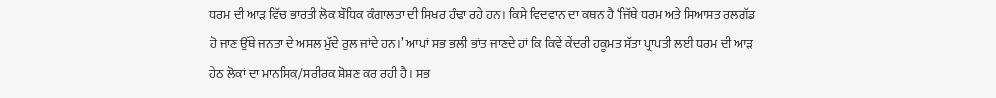ਧਰਮ ਦੀ ਆੜ ਵਿੱਚ ਭਾਰਤੀ ਲੋਕ ਬੌਧਿਕ ਕੰਗਾਲਤਾ ਦੀ ਸਿਖਰ ਹੰਢਾ ਰਹੇ ਹਨ। ਕਿਸੇ ਵਿਦਵਾਨ ਦਾ ਕਥਨ ਹੈ ‘ਜਿੱਥੇ ਧਰਮ ਅਤੇ ਸਿਆਸਤ ਰਲਗੱਡ ਹੋ ਜਾਣ ਉੱਥੇ ਜਨਤਾ ਦੇ ਅਸਲ ਮੁੱਦੇ ਰੁਲ ਜਾਂਦੇ ਹਨ।’ ਆਪਾਂ ਸਭ ਭਲੀ ਭਾਂਤ ਜਾਣਦੇ ਹਾਂ ਕਿ ਕਿਵੇਂ ਕੇਂਦਰੀ ਹਕੂਮਤ ਸੱਤਾ ਪ੍ਰਾਪਤੀ ਲਈ ਧਰਮ ਦੀ ਆੜ ਹੇਠ ਲੋਕਾਂ ਦਾ ਮਾਨਸਿਕ/ਸਰੀਰਕ ਸ਼ੋਸ਼ਣ ਕਰ ਰਹੀ ਹੈ। ਸਭ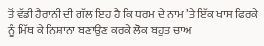ਤੋਂ ਵੱਡੀ ਹੈਰਾਨੀ ਦੀ ਗੱਲ ਇਹ ਹੈ ਕਿ ਧਰਮ ਦੇ ਨਾਮ ’ਤੇ ਇੱਕ ਖਾਸ ਫਿਰਕੇ ਨੂੰ ਮਿੱਥ ਕੇ ਨਿਸ਼ਾਨਾ ਬਣਾਉਣ ਕਰਕੇ ਲੋਕ ਬਹੁਤ ਚਾਅ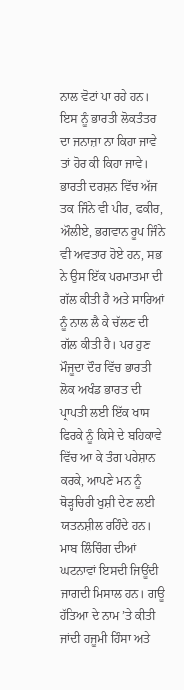ਨਾਲ ਵੋਟਾਂ ਪਾ ਰਹੇ ਹਨ। ਇਸ ਨੂੰ ਭਾਰਤੀ ਲੋਕਤੰਤਰ ਦਾ ਜਨਾਜ਼ਾ ਨਾ ਕਿਹਾ ਜਾਵੇ ਤਾਂ ਹੋਰ ਕੀ ਕਿਹਾ ਜਾਵੇ।
ਭਾਰਤੀ ਦਰਸ਼ਨ ਵਿੱਚ ਅੱਜ ਤਕ ਜਿੰਨੇ ਵੀ ਪੀਰ, ਫਕੀਰ, ਔਲੀਏ, ਭਗਵਾਨ ਰੂਪ ਜਿੰਨੇ ਵੀ ਅਵਤਾਰ ਹੋਏ ਹਨ, ਸਭ ਨੇ ਉਸ ਇੱਕ ਪਰਮਾਤਮਾ ਦੀ ਗੱਲ ਕੀਤੀ ਹੈ ਅਤੇ ਸਾਰਿਆਂ ਨੂੰ ਨਾਲ ਲੈ ਕੇ ਚੱਲਣ ਦੀ ਗੱਲ ਕੀਤੀ ਹੈ। ਪਰ ਹੁਣ ਮੌਜੂਦਾ ਦੌਰ ਵਿੱਚ ਭਾਰਤੀ ਲੋਕ ਅਖੰਡ ਭਾਰਤ ਦੀ ਪ੍ਰਾਪਤੀ ਲਈ ਇੱਕ ਖਾਸ ਫਿਰਕੇ ਨੂੰ ਕਿਸੇ ਦੇ ਬਹਿਕਾਵੇ ਵਿੱਚ ਆ ਕੇ ਤੰਗ ਪਰੇਸ਼ਾਨ ਕਰਕੇ, ਆਪਣੇ ਮਨ ਨੂੰ ਥੋੜ੍ਹਚਿਰੀ ਖੁਸ਼ੀ ਦੇਣ ਲਈ ਯਤਨਸ਼ੀਲ ਰਹਿੰਦੇ ਹਨ। ਮਾਬ ਲਿੰਚਿੰਗ ਦੀਆਂ ਘਟਨਾਵਾਂ ਇਸਦੀ ਜਿਊਂਦੀ ਜਾਗਦੀ ਮਿਸਾਲ ਹਨ। ਗਊ ਹੱਤਿਆ ਦੇ ਨਾਮ ’ਤੇ ਕੀਤੀ ਜਾਂਦੀ ਹਜੂਮੀ ਹਿੰਸਾ ਅਤੇ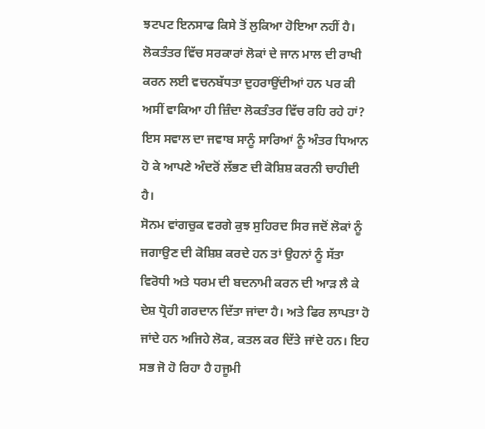ਝਟਪਟ ਇਨਸਾਫ ਕਿਸੇ ਤੋਂ ਲੁਕਿਆ ਹੋਇਆ ਨਹੀਂ ਹੈ। ਲੋਕਤੰਤਰ ਵਿੱਚ ਸਰਕਾਰਾਂ ਲੋਕਾਂ ਦੇ ਜਾਨ ਮਾਲ ਦੀ ਰਾਖੀ ਕਰਨ ਲਈ ਵਚਨਬੱਧਤਾ ਦੁਹਰਾਉਂਦੀਆਂ ਹਨ ਪਰ ਕੀ ਅਸੀਂ ਵਾਕਿਆ ਹੀ ਜ਼ਿੰਦਾ ਲੋਕਤੰਤਰ ਵਿੱਚ ਰਹਿ ਰਹੇ ਹਾਂ? ਇਸ ਸਵਾਲ ਦਾ ਜਵਾਬ ਸਾਨੂੰ ਸਾਰਿਆਂ ਨੂੰ ਅੰਤਰ ਧਿਆਨ ਹੋ ਕੇ ਆਪਣੇ ਅੰਦਰੋਂ ਲੱਭਣ ਦੀ ਕੋਸ਼ਿਸ਼ ਕਰਨੀ ਚਾਹੀਦੀ ਹੈ।
ਸੋਨਮ ਵਾਂਗਚੁਕ ਵਰਗੇ ਕੁਝ ਸੁਹਿਰਦ ਸਿਰ ਜਦੋਂ ਲੋਕਾਂ ਨੂੰ ਜਗਾਉਣ ਦੀ ਕੋਸ਼ਿਸ਼ ਕਰਦੇ ਹਨ ਤਾਂ ਉਹਨਾਂ ਨੂੰ ਸੱਤਾ ਵਿਰੋਧੀ ਅਤੇ ਧਰਮ ਦੀ ਬਦਨਾਮੀ ਕਰਨ ਦੀ ਆੜ ਲੈ ਕੇ ਦੇਸ਼ ਧ੍ਰੋਹੀ ਗਰਦਾਨ ਦਿੱਤਾ ਜਾਂਦਾ ਹੈ। ਅਤੇ ਫਿਰ ਲਾਪਤਾ ਹੋ ਜਾਂਦੇ ਹਨ ਅਜਿਹੇ ਲੋਕ, ਕਤਲ ਕਰ ਦਿੱਤੇ ਜਾਂਦੇ ਹਨ। ਇਹ ਸਭ ਜੋ ਹੋ ਰਿਹਾ ਹੈ ਹਜੂਮੀ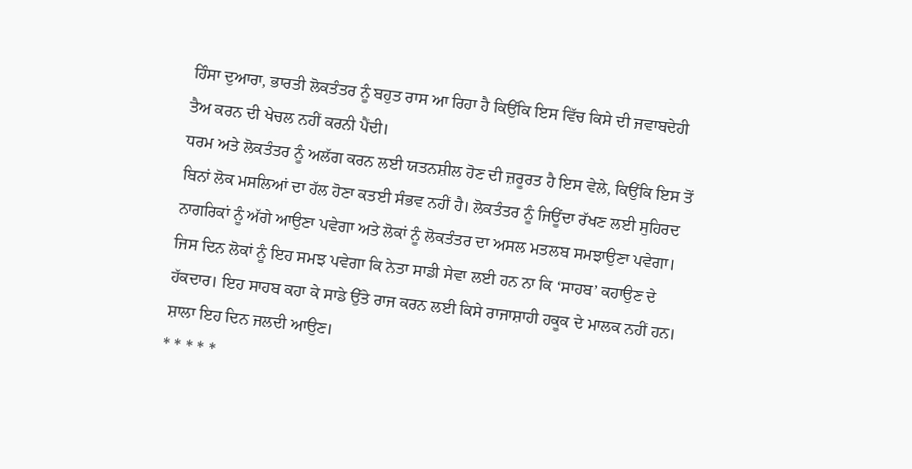ਹਿੰਸਾ ਦੁਆਰਾ, ਭਾਰਤੀ ਲੋਕਤੰਤਰ ਨੂੰ ਬਹੁਤ ਰਾਸ ਆ ਰਿਹਾ ਹੈ ਕਿਉਂਕਿ ਇਸ ਵਿੱਚ ਕਿਸੇ ਦੀ ਜਵਾਬਦੇਹੀ ਤੈਅ ਕਰਨ ਦੀ ਖੇਚਲ ਨਹੀਂ ਕਰਨੀ ਪੈਂਦੀ।
ਧਰਮ ਅਤੇ ਲੋਕਤੰਤਰ ਨੂੰ ਅਲੱਗ ਕਰਨ ਲਈ ਯਤਨਸ਼ੀਲ ਹੋਣ ਦੀ ਜ਼ਰੂਰਤ ਹੈ ਇਸ ਵੇਲੇ, ਕਿਉਂਕਿ ਇਸ ਤੋਂ ਬਿਨਾਂ ਲੋਕ ਮਸਲਿਆਂ ਦਾ ਹੱਲ ਹੋਣਾ ਕਤਈ ਸੰਭਵ ਨਹੀਂ ਹੈ। ਲੋਕਤੰਤਰ ਨੂੰ ਜਿਊਂਦਾ ਰੱਖਣ ਲਈ ਸੁਹਿਰਦ ਨਾਗਰਿਕਾਂ ਨੂੰ ਅੱਗੇ ਆਉਣਾ ਪਵੇਗਾ ਅਤੇ ਲੋਕਾਂ ਨੂੰ ਲੋਕਤੰਤਰ ਦਾ ਅਸਲ ਮਤਲਬ ਸਮਝਾਉਣਾ ਪਵੇਗਾ। ਜਿਸ ਦਿਨ ਲੋਕਾਂ ਨੂੰ ਇਹ ਸਮਝ ਪਵੇਗਾ ਕਿ ਨੇਤਾ ਸਾਡੀ ਸੇਵਾ ਲਈ ਹਨ ਨਾ ਕਿ ‘ਸਾਹਬ’ ਕਹਾਉਣ ਦੇ ਹੱਕਦਾਰ। ਇਹ ਸਾਹਬ ਕਹਾ ਕੇ ਸਾਡੇ ਉੱਤੇ ਰਾਜ ਕਰਨ ਲਈ ਕਿਸੇ ਰਾਜਾਸ਼ਾਹੀ ਹਕੂਕ ਦੇ ਮਾਲਕ ਨਹੀਂ ਹਨ। ਸ਼ਾਲਾ ਇਹ ਦਿਨ ਜਲਦੀ ਆਉਣ।
* * * * *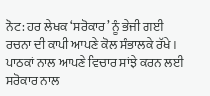ਨੋਟ: ਹਰ ਲੇਖਕ ‘ਸਰੋਕਾਰ’ ਨੂੰ ਭੇਜੀ ਗਈ ਰਚਨਾ ਦੀ ਕਾਪੀ ਆਪਣੇ ਕੋਲ ਸੰਭਾਲਕੇ ਰੱਖੇ।
ਪਾਠਕਾਂ ਨਾਲ ਆਪਣੇ ਵਿਚਾਰ ਸਾਂਝੇ ਕਰਨ ਲਈ ਸਰੋਕਾਰ ਨਾਲ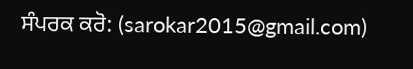ਸੰਪਰਕ ਕਰੋ: (sarokar2015@gmail.com)